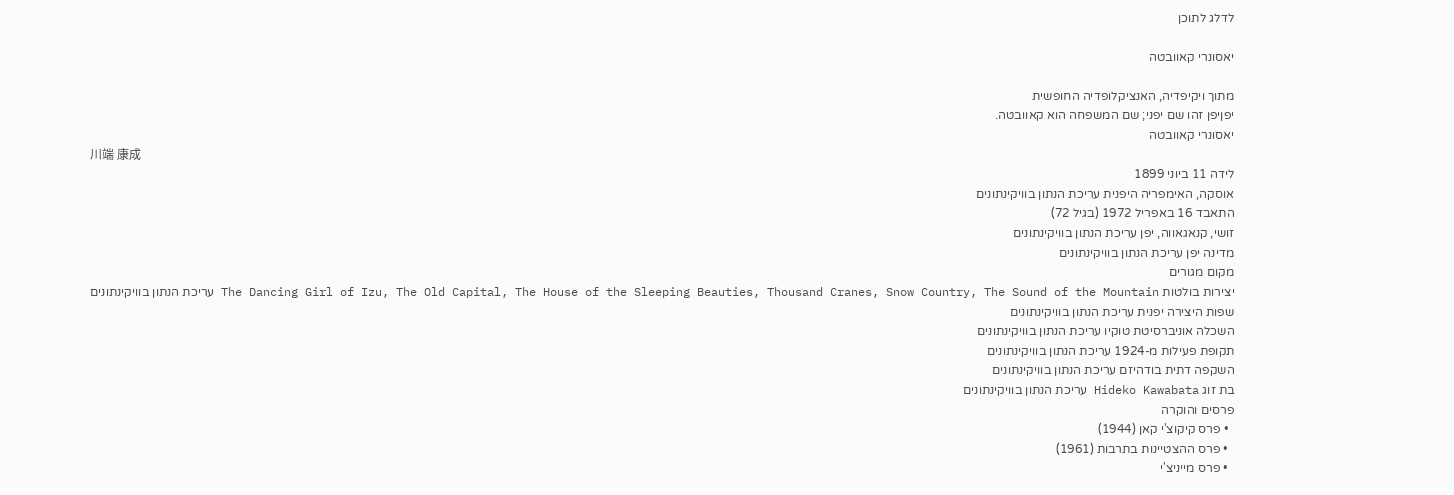לדלג לתוכן

יאסונרי קאוובטה

מתוך ויקיפדיה, האנציקלופדיה החופשית
יפןיפן זהו שם יפני; שם המשפחה הוא קאוובטה.
יאסונרי קאוובטה
川端 康成
לידה 11 ביוני 1899
אוסקה, האימפריה היפנית עריכת הנתון בוויקינתונים
התאבד 16 באפריל 1972 (בגיל 72)
זושי, קנאגאווה, יפן עריכת הנתון בוויקינתונים
מדינה יפן עריכת הנתון בוויקינתונים
מקום מגורים
יצירות בולטות The Dancing Girl of Izu, The Old Capital, The House of the Sleeping Beauties, Thousand Cranes, Snow Country, The Sound of the Mountain עריכת הנתון בוויקינתונים
שפות היצירה יפנית עריכת הנתון בוויקינתונים
השכלה אוניברסיטת טוקיו עריכת הנתון בוויקינתונים
תקופת פעילות מ-1924 עריכת הנתון בוויקינתונים
השקפה דתית בודהיזם עריכת הנתון בוויקינתונים
בת זוג Hideko Kawabata עריכת הנתון בוויקינתונים
פרסים והוקרה
  • פרס קיקוצ'י קאן (1944)
  • פרס ההצטיינות בתרבות (1961)
  • פרס מייניצ'י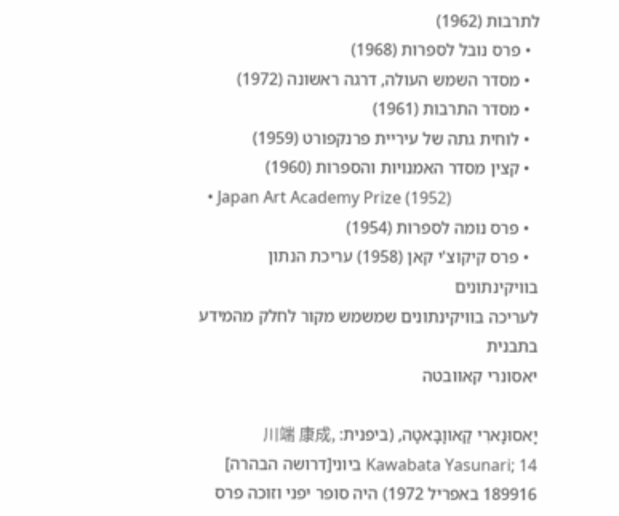לתרבות (1962)
  • פרס נובל לספרות (1968)
  • מסדר השמש העולה, דרגה ראשונה (1972)
  • מסדר התרבות (1961)
  • לוחית גתה של עיריית פרנקפורט (1959)
  • קצין מסדר האמנויות והספרות (1960)
  • Japan Art Academy Prize (1952)
  • פרס נומה לספרות (1954)
  • פרס קיקוצ'י קאן (1958) עריכת הנתון בוויקינתונים
לעריכה בוויקינתונים שמשמש מקור לחלק מהמידע בתבנית
יאסונרי קאוובטה

יָאסוּנָארִי קַאווָבָּאטָה, (ביפנית: 川端 康成, Kawabata Yasunari; 14 ביוני[דרושה הבהרה] 189916 באפריל 1972) היה סופר יפני וזוכה פרס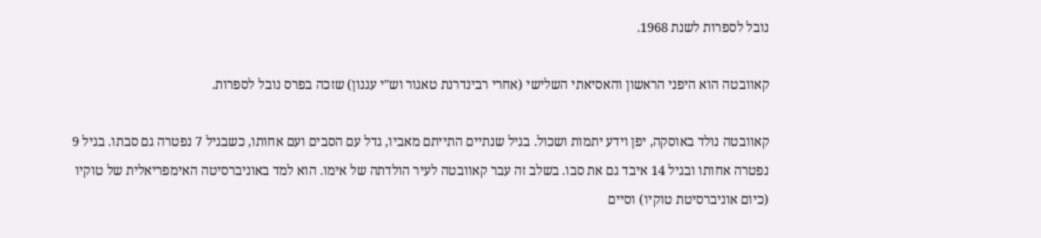נובל לספרות לשנת 1968.

קאוובטה הוא היפני הראשון והאסיאתי השלישי (אחרי רבינדרנת טאגור וש"י עגנון) שזכה בפרס נובל לספרות.

קאוובטה נולד באוסקה, יפן וידע יתמות ושכול. בגיל שנתיים התייתם מאביו, גדל עם הסבים ועם אחותו, כשבגיל 7 נפטרה גם סבתו. בגיל 9 נפטרה אחותו ובגיל 14 איבד גם את סבו. בשלב זה עבר קאוובטה לעיר הולדתה של אימו. הוא למד באוניברסיטה האימפריאלית של טוקיו (כיום אוניברסיטת טוקיו) וסיים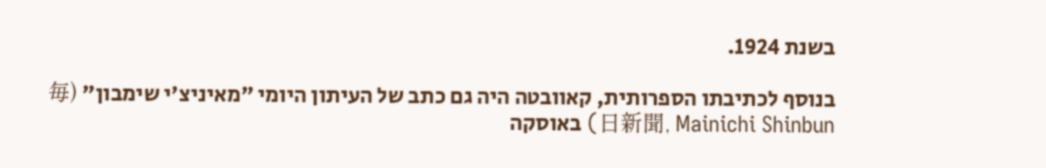בשנת 1924.

בנוסף לכתיבתו הספרותית, קאוובטה היה גם כתב של העיתון היומי "מאיניצ'י שימבון" (毎日新聞, Mainichi Shinbun) באוסקה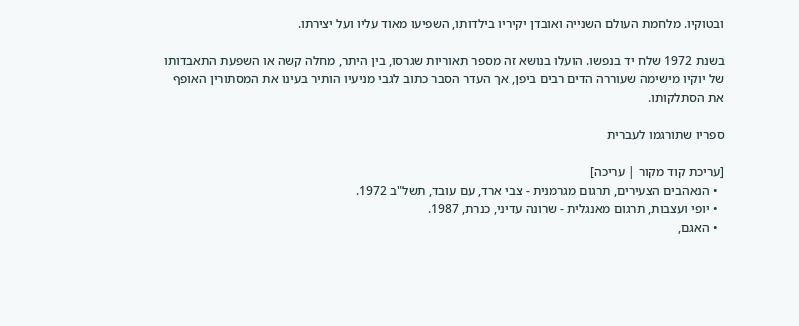ובטוקיו. מלחמת העולם השנייה ואובדן יקיריו בילדותו, השפיעו מאוד עליו ועל יצירתו.

בשנת 1972 שלח יד בנפשו. הועלו בנושא זה מספר תאוריות שגרסו, בין היתר, מחלה קשה או השפעת התאבדותו של יוקיו מישימה שעוררה הדים רבים ביפן, אך העדר הסבר כתוב לגבי מניעיו הותיר בעינו את המסתורין האופף את הסתלקותו.

ספריו שתורגמו לעברית

[עריכת קוד מקור | עריכה]
  • הנאהבים הצעירים, תרגום מגרמנית - צבי ארד, עם עובד, תשל"ב 1972.
  • יופי ועצבות, תרגום מאנגלית - שרונה עדיני, כנרת, 1987.
  • האגם,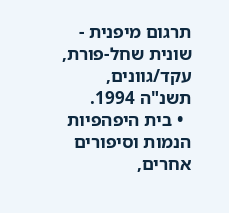תרגום מיפנית - שונית שחל-פורת, עקד/גוונים, תשנ"ה 1994.
  • בית היפהפיות הנמות וסיפורים אחרים,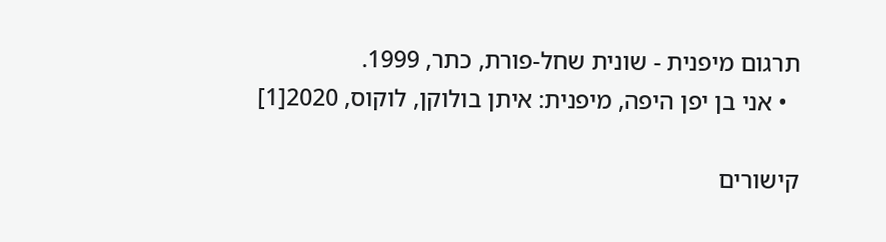תרגום מיפנית - שונית שחל-פורת, כתר, 1999.
  • אני בן יפן היפה, מיפנית: איתן בולוקן, לוקוס, 2020[1]

קישורים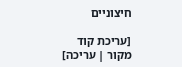חיצוניים

[עריכת קוד מקור | עריכה]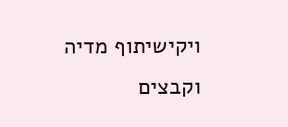ויקישיתוף מדיה וקבצים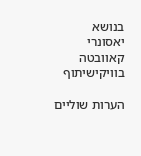בנושא יאסונרי קאוובטה בוויקישיתוף

הערות שוליים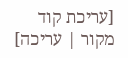[עריכת קוד מקור | עריכה]